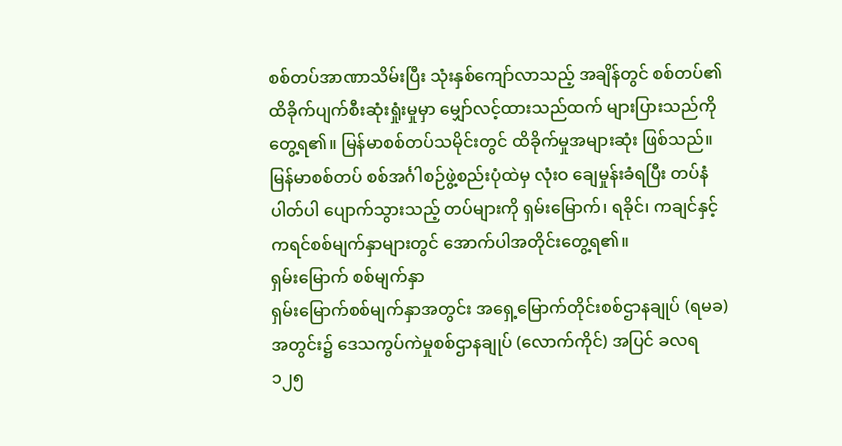စစ်တပ်အာဏာသိမ်းပြီး သုံးနှစ်ကျော်လာသည့် အချိန်တွင် စစ်တပ်၏ ထိခိုက်ပျက်စီးဆုံးရှုံးမှုမှာ မျှော်လင့်ထားသည်ထက် များပြားသည်ကို တွေ့ရ၏။ မြန်မာစစ်တပ်သမိုင်းတွင် ထိခိုက်မှုအများဆုံး ဖြစ်သည်။
မြန်မာစစ်တပ် စစ်အင်္ဂါစဉ်ဖွဲ့စည်းပုံထဲမှ လုံးဝ ချေမှုန်းခံရပြီး တပ်နံပါတ်ပါ ပျောက်သွားသည့် တပ်များကို ရှမ်းမြောက်၊ ရခိုင်၊ ကချင်နှင့် ကရင်စစ်မျက်နှာများတွင် အောက်ပါအတိုင်းတွေ့ရ၏။
ရှမ်းမြောက် စစ်မျက်နှာ
ရှမ်းမြောက်စစ်မျက်နှာအတွင်း အရှေ့မြောက်တိုင်းစစ်ဌာနချုပ် (ရမခ) အတွင်း၌ ဒေသကွပ်ကဲမှုစစ်ဌာနချုပ် (လောက်ကိုင်) အပြင် ခလရ ၁၂၅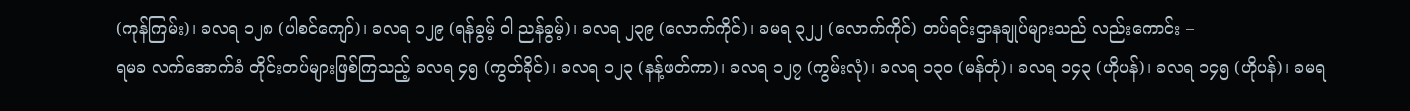(ကုန်ကြမ်း)၊ ခလရ ၁၂၈ (ပါစင်ကျော်)၊ ခလရ ၁၂၉ (ရန်ခွမ့် ဝါ ညန်ခွမ့်)၊ ခလရ ၂၃၉ (လောက်ကိုင်)၊ ခမရ ၃၂၂ (လောက်ကိုင်) တပ်ရင်းဌာနချုပ်များသည် လည်းကောင်း –
ရမခ လက်အောက်ခံ တိုင်းတပ်များဖြစ်ကြသည့် ခလရ ၄၅ (ကွတ်ခိုင်)၊ ခလရ ၁၂၃ (နန့်ဖတ်ကာ)၊ ခလရ ၁၂၇ (ကွမ်းလုံ)၊ ခလရ ၁၃၀ (မန်တုံ)၊ ခလရ ၁၄၃ (ဟိုပန်)၊ ခလရ ၁၄၅ (ဟိုပန်)၊ ခမရ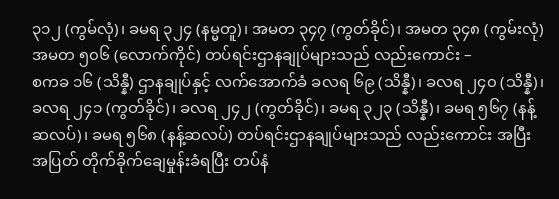၃၁၂ (ကွမ်လုံ)၊ ခမရ ၃၂၄ (နမ္မတူ)၊ အမတ ၃၄၇ (ကွတ်ခိုင်)၊ အမတ ၃၄၈ (ကွမ်းလုံ) အမတ ၅၀၆ (လောက်ကိုင်) တပ်ရင်းဌာနချုပ်များသည် လည်းကောင်း –
စကခ ၁၆ (သိန္နီ) ဌာနချုပ်နှင့် လက်အောက်ခံ ခလရ ၆၉ (သိန္နီ)၊ ခလရ ၂၄၀ (သိန္နီ)၊ ခလရ ၂၄၁ (ကွတ်ခိုင်)၊ ခလရ ၂၄၂ (ကွတ်ခိုင်)၊ ခမရ ၃၂၃ (သိန္နီ)၊ ခမရ ၅၆၇ (နန့်ဆလပ်)၊ ခမရ ၅၆၈ (နန့်ဆလပ်) တပ်ရင်းဌာနချုပ်များသည် လည်းကောင်း အပြီးအပြတ် တိုက်ခိုက်ချေမှုန်းခံရပြီး တပ်နံ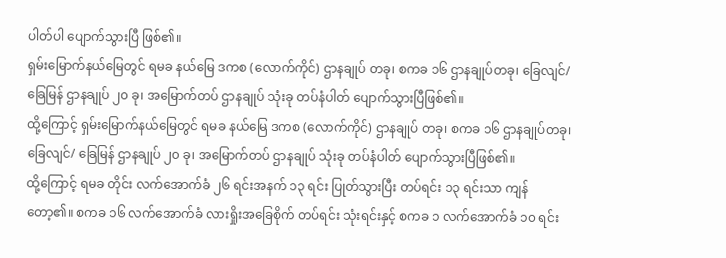ပါတ်ပါ ပျောက်သွားပြီ ဖြစ်၏။
ရှမ်းမြောက်နယ်မြေတွင် ရမခ နယ်မြေ ဒကစ (လောက်ကိုင်) ဌာနချုပ် တခု၊ စကခ ၁၆ ဌာနချုပ်တခု၊ ခြေလျင်/ ခြေမြန် ဌာနချုပ် ၂၀ ခု၊ အမြောက်တပ် ဌာနချုပ် သုံးခု တပ်နံပါတ် ပျောက်သွားပြီဖြစ်၏။
ထို့ကြောင့် ရှမ်းမြောက်နယ်မြေတွင် ရမခ နယ်မြေ ဒကစ (လောက်ကိုင်) ဌာနချုပ် တခု၊ စကခ ၁၆ ဌာနချုပ်တခု၊ ခြေလျင်/ ခြေမြန် ဌာနချုပ် ၂၀ ခု၊ အမြောက်တပ် ဌာနချုပ် သုံးခု တပ်နံပါတ် ပျောက်သွားပြီဖြစ်၏။
ထို့ကြောင့် ရမခ တိုင်း လက်အောက်ခံ ၂၆ ရင်းအနက် ၁၃ ရင်း ပြုတ်သွားပြီး တပ်ရင်း ၁၃ ရင်းသာ ကျန်တော့၏။ စကခ ၁၆ လက်အောက်ခံ လားရှိုးအခြေစိုက် တပ်ရင်း သုံးရင်းနှင့် စကခ ၁ လက်အောက်ခံ ၁၀ ရင်း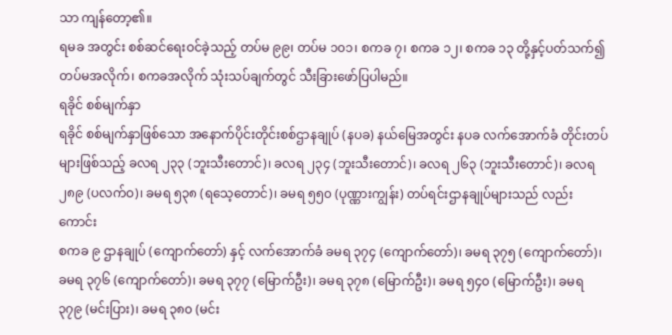သာ ကျန်တော့၏။
ရမခ အတွင်း စစ်ဆင်ရေးဝင်ခဲ့သည့် တပ်မ ၉၉၊ တပ်မ ၁၀၁၊ စကခ ၇၊ စကခ ၁၂၊ စကခ ၁၃ တို့နှင့်ပတ်သက်၍ တပ်မအလိုက်၊ စကခအလိုက် သုံးသပ်ချက်တွင် သီးခြားဖော်ပြပါမည်။
ရခိုင် စစ်မျက်နှာ
ရခိုင် စစ်မျက်နှာဖြစ်သော အနောက်ပိုင်းတိုင်းစစ်ဌာနချုပ် (နပခ) နယ်မြေအတွင်း နပခ လက်အောက်ခံ တိုင်းတပ်များဖြစ်သည့် ခလရ ၂၃၃ (ဘူးသီးတောင်)၊ ခလရ ၂၃၄ (ဘူးသီးတောင်)၊ ခလရ ၂၆၃ (ဘူးသီးတောင်)၊ ခလရ ၂၈၉ (ပလက်ဝ)၊ ခမရ ၅၃၈ (ရသေ့တောင်)၊ ခမရ ၅၅၀ (ပုဏ္ဏားကျွန်း) တပ်ရင်းဌာနချုပ်များသည် လည်းကောင်း
စကခ ၉ ဌာနချုပ် (ကျောက်တော်) နှင့် လက်အောက်ခံ ခမရ ၃၇၄ (ကျောက်တော်)၊ ခမရ ၃၇၅ (ကျောက်တော်)၊ ခမရ ၃၇၆ (ကျောက်တော်)၊ ခမရ ၃၇၇ (မြောက်ဦး)၊ ခမရ ၃၇၈ (မြောက်ဦး)၊ ခမရ ၅၄၀ (မြောက်ဦး)၊ ခမရ ၃၇၉ (မင်းပြား)၊ ခမရ ၃၈၀ (မင်း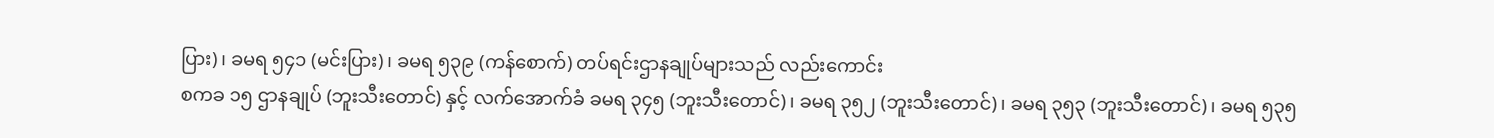ပြား)၊ ခမရ ၅၄၁ (မင်းပြား)၊ ခမရ ၅၃၉ (ကန်စောက်) တပ်ရင်းဌာနချုပ်များသည် လည်းကောင်း
စကခ ၁၅ ဌာနချုပ် (ဘူးသီးတောင်) နှင့် လက်အောက်ခံ ခမရ ၃၄၅ (ဘူးသီးတောင်)၊ ခမရ ၃၅၂ (ဘူးသီးတောင်)၊ ခမရ ၃၅၃ (ဘူးသီးတောင်)၊ ခမရ ၅၃၅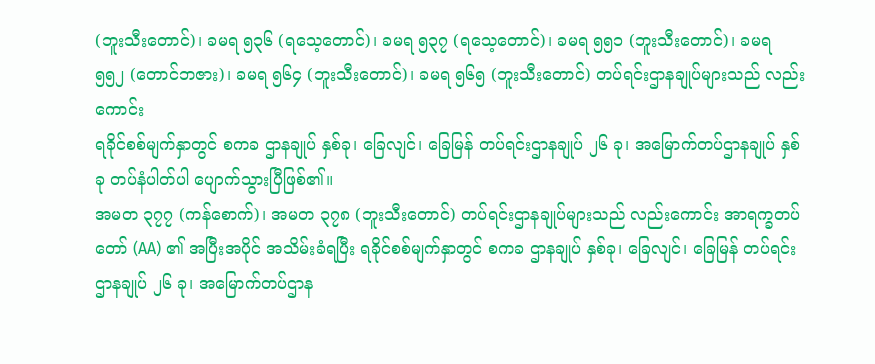(ဘူးသီးတောင်)၊ ခမရ ၅၃၆ (ရသေ့တောင်)၊ ခမရ ၅၃၇ (ရသေ့တောင်)၊ ခမရ ၅၅၁ (ဘူးသီးတောင်)၊ ခမရ ၅၅၂ (တောင်ဘဇား)၊ ခမရ ၅၆၄ (ဘူးသီးတောင်)၊ ခမရ ၅၆၅ (ဘူးသီးတောင်) တပ်ရင်းဌာနချုပ်များသည် လည်းကောင်း
ရခိုင်စစ်မျက်နှာတွင် စကခ ဌာနချုပ် နှစ်ခု၊ ခြေလျင်၊ ခြေမြန် တပ်ရင်းဌာနချုပ် ၂၆ ခု၊ အမြောက်တပ်ဌာနချုပ် နှစ်ခု တပ်နံပါတ်ပါ ပျောက်သွားပြီဖြစ်၏။
အမတ ၃၇၇ (ကန်စောက်)၊ အမတ ၃၇၈ (ဘူးသီးတောင်) တပ်ရင်းဌာနချုပ်များသည် လည်းကောင်း အာရက္ခတပ်တော် (AA) ၏ အပြီးအပိုင် အသိမ်းခံရပြီး ရခိုင်စစ်မျက်နှာတွင် စကခ ဌာနချုပ် နှစ်ခု၊ ခြေလျင်၊ ခြေမြန် တပ်ရင်းဌာနချုပ် ၂၆ ခု၊ အမြောက်တပ်ဌာန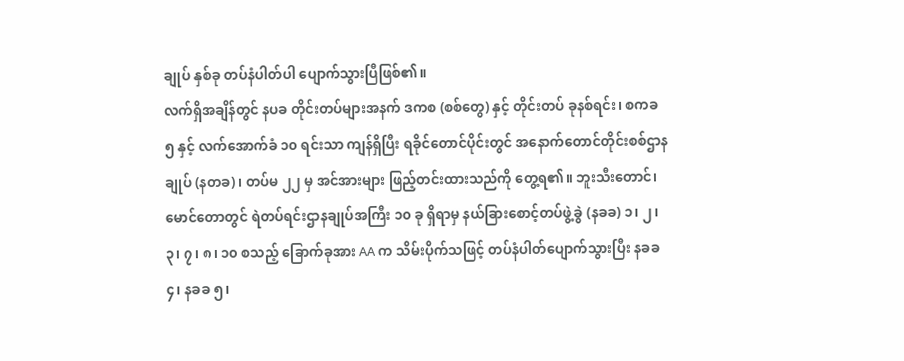ချုပ် နှစ်ခု တပ်နံပါတ်ပါ ပျောက်သွားပြီဖြစ်၏။
လက်ရှိအချိန်တွင် နပခ တိုင်းတပ်များအနက် ဒကစ (စစ်တွေ) နှင့် တိုင်းတပ် ခုနစ်ရင်း၊ စကခ ၅ နှင့် လက်အောက်ခံ ၁၀ ရင်းသာ ကျန်ရှိပြီး ရခိုင်တောင်ပိုင်းတွင် အနောက်တောင်တိုင်းစစ်ဌာနချုပ် (နတခ)၊ တပ်မ ၂၂ မှ အင်အားများ ဖြည့်တင်းထားသည်ကို တွေ့ရ၏။ ဘူးသီးတောင်၊ မောင်တောတွင် ရဲတပ်ရင်းဌာနချုပ်အကြီး ၁၀ ခု ရှိရာမှ နယ်ခြားစောင့်တပ်ဖွဲ့ခွဲ (နခခ) ၁၊ ၂၊ ၃၊ ၇၊ ၈၊ ၁၀ စသည့် ခြောက်ခုအား AA က သိမ်းပိုက်သဖြင့် တပ်နံပါတ်ပျောက်သွားပြီး နခခ ၄၊ နခခ ၅၊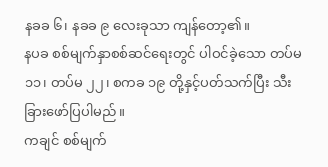နခခ ၆၊ နခခ ၉ လေးခုသာ ကျန်တော့၏။
နပခ စစ်မျက်နှာစစ်ဆင်ရေးတွင် ပါဝင်ခဲ့သော တပ်မ ၁၁၊ တပ်မ ၂၂၊ စကခ ၁၉ တို့နှင့်ပတ်သက်ပြီး သီးခြားဖော်ပြပါမည်။
ကချင် စစ်မျက်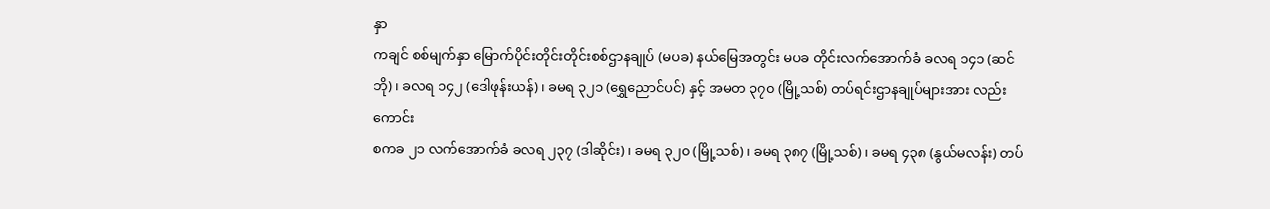နှာ
ကချင် စစ်မျက်နှာ မြောက်ပိုင်းတိုင်းတိုင်းစစ်ဌာနချုပ် (မပခ) နယ်မြေအတွင်း မပခ တိုင်းလက်အောက်ခံ ခလရ ၁၄၁ (ဆင်ဘို)၊ ခလရ ၁၄၂ (ဒေါဖုန်းယန်)၊ ခမရ ၃၂၁ (ရွှေညောင်ပင်) နှင့် အမတ ၃၇၀ (မြို့သစ်) တပ်ရင်းဌာနချုပ်များအား လည်းကောင်း
စကခ ၂၁ လက်အောက်ခံ ခလရ ၂၃၇ (ဒါဆိုင်း)၊ ခမရ ၃၂၀ (မြို့သစ်)၊ ခမရ ၃၈၇ (မြို့သစ်)၊ ခမရ ၄၃၈ (နွယ်မလန်း) တပ်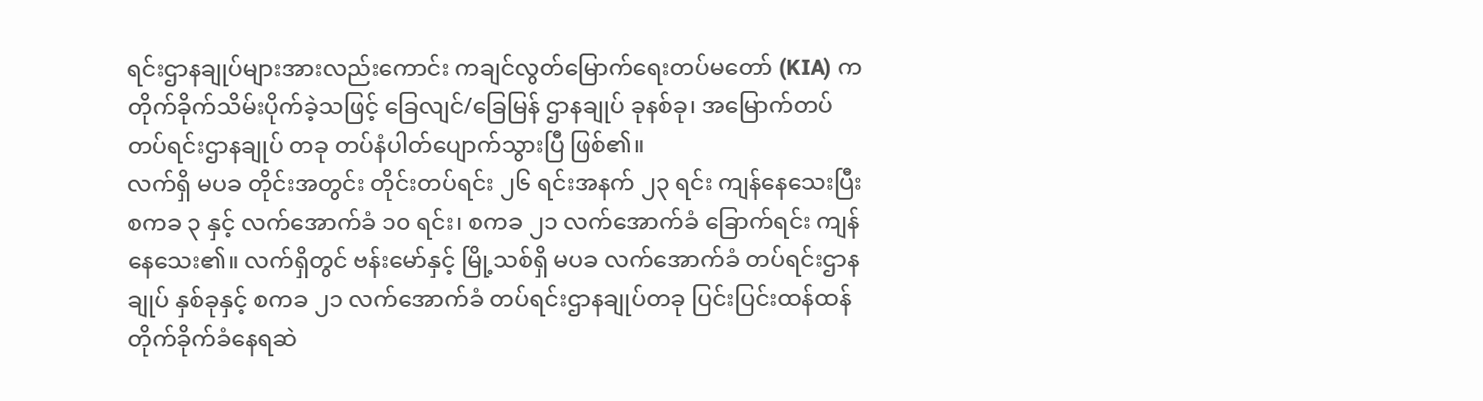ရင်းဌာနချုပ်များအားလည်းကောင်း ကချင်လွတ်မြောက်ရေးတပ်မတော် (KIA) က တိုက်ခိုက်သိမ်းပိုက်ခဲ့သဖြင့် ခြေလျင်/ခြေမြန် ဌာနချုပ် ခုနစ်ခု၊ အမြောက်တပ် တပ်ရင်းဌာနချုပ် တခု တပ်နံပါတ်ပျောက်သွားပြီ ဖြစ်၏။
လက်ရှိ မပခ တိုင်းအတွင်း တိုင်းတပ်ရင်း ၂၆ ရင်းအနက် ၂၃ ရင်း ကျန်နေသေးပြီး စကခ ၃ နှင့် လက်အောက်ခံ ၁၀ ရင်း၊ စကခ ၂၁ လက်အောက်ခံ ခြောက်ရင်း ကျန်နေသေး၏။ လက်ရှိတွင် ဗန်းမော်နှင့် မြို့သစ်ရှိ မပခ လက်အောက်ခံ တပ်ရင်းဌာနချုပ် နှစ်ခုနှင့် စကခ ၂၁ လက်အောက်ခံ တပ်ရင်းဌာနချုပ်တခု ပြင်းပြင်းထန်ထန် တိုက်ခိုက်ခံနေရဆဲ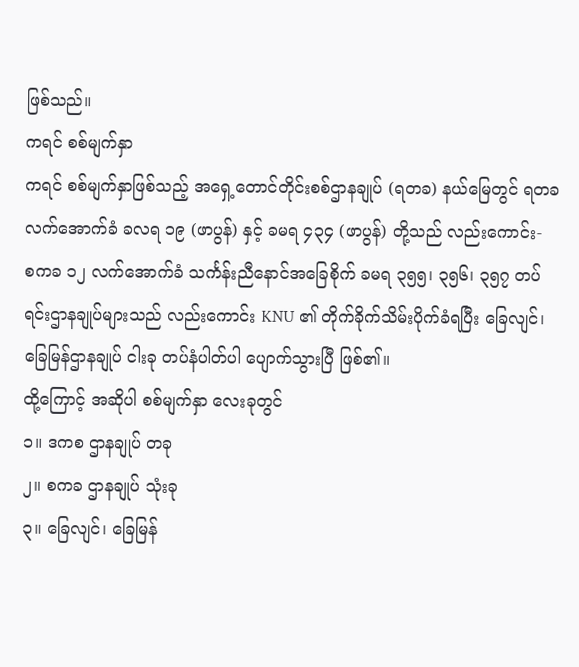ဖြစ်သည်။
ကရင် စစ်မျက်နှာ
ကရင် စစ်မျက်နှာဖြစ်သည့် အရှေ့တောင်တိုင်းစစ်ဌာနချုပ် (ရတခ) နယ်မြေတွင် ရတခ လက်အောက်ခံ ခလရ ၁၉ (ဖာပွန်) နှင့် ခမရ ၄၃၄ (ဖာပွန်) တို့သည် လည်းကောင်း-
စကခ ၁၂ လက်အောက်ခံ သင်္ကန်းညီနောင်အခြေစိုက် ခမရ ၃၅၅၊ ၃၅၆၊ ၃၅၇ တပ်ရင်းဌာနချုပ်များသည် လည်းကောင်း KNU ၏ တိုက်ခိုက်သိမ်းပိုက်ခံရပြီး ခြေလျင်၊ ခြေမြန်ဌာနချုပ် ငါးခု တပ်နံပါတ်ပါ ပျောက်သွားပြီ ဖြစ်၏။
ထို့ကြောင့် အဆိုပါ စစ်မျက်နှာ လေးခုတွင်
၁။ ဒကစ ဌာနချုပ် တခု
၂။ စကခ ဌာနချုပ် သုံးခု
၃။ ခြေလျင်၊ ခြေမြန်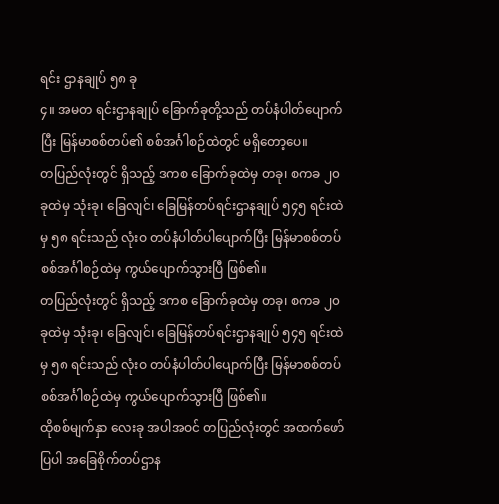ရင်း ဌာနချုပ် ၅၈ ခု
၄။ အမတ ရင်းဌာနချုပ် ခြောက်ခုတို့သည် တပ်နံပါတ်ပျောက်ပြီး မြန်မာစစ်တပ်၏ စစ်အင်္ဂါစဉ်ထဲတွင် မရှိတော့ပေ။
တပြည်လုံးတွင် ရှိသည့် ဒကစ ခြောက်ခုထဲမှ တခု၊ စကခ ၂၀ ခုထဲမှ သုံးခု၊ ခြေလျင်၊ ခြေမြန်တပ်ရင်းဌာနချုပ် ၅၄၅ ရင်းထဲမှ ၅၈ ရင်းသည် လုံးဝ တပ်နံပါတ်ပါပျောက်ပြီး မြန်မာစစ်တပ် စစ်အင်္ဂါစဉ်ထဲမှ ကွယ်ပျောက်သွားပြီ ဖြစ်၏။
တပြည်လုံးတွင် ရှိသည့် ဒကစ ခြောက်ခုထဲမှ တခု၊ စကခ ၂၀ ခုထဲမှ သုံးခု၊ ခြေလျင်၊ ခြေမြန်တပ်ရင်းဌာနချုပ် ၅၄၅ ရင်းထဲမှ ၅၈ ရင်းသည် လုံးဝ တပ်နံပါတ်ပါပျောက်ပြီး မြန်မာစစ်တပ် စစ်အင်္ဂါစဉ်ထဲမှ ကွယ်ပျောက်သွားပြီ ဖြစ်၏။
ထိုစစ်မျက်နှာ လေးခု အပါအဝင် တပြည်လုံးတွင် အထက်ဖော်ပြပါ အခြေစိုက်တပ်ဌာန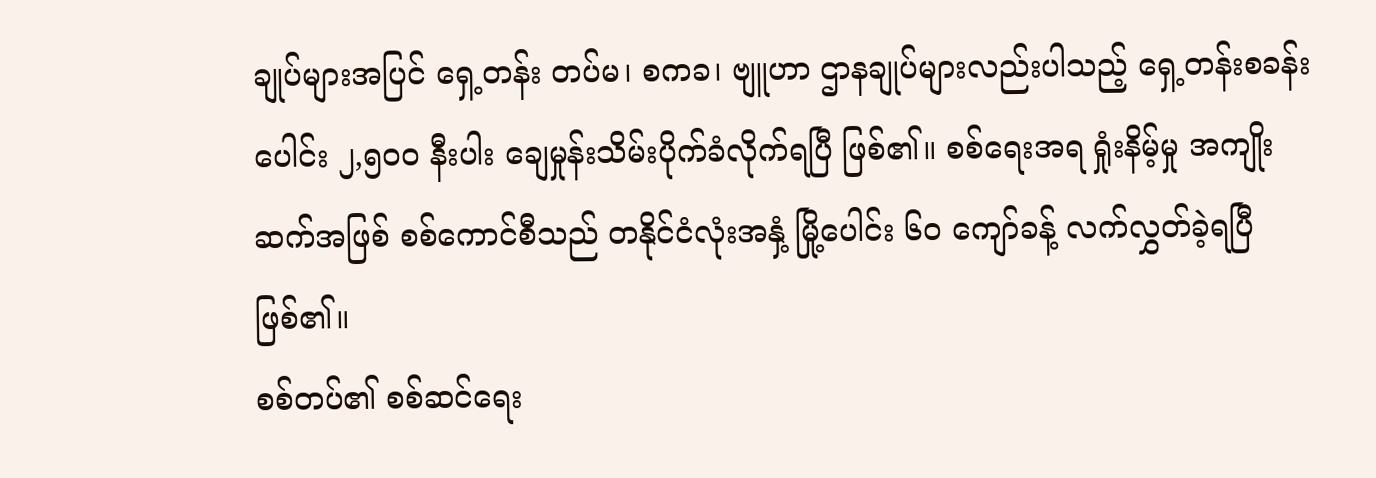ချုပ်များအပြင် ရှေ့တန်း တပ်မ၊ စကခ၊ ဗျူဟာ ဌာနချုပ်များလည်းပါသည့် ရှေ့တန်းစခန်းပေါင်း ၂,၅၀၀ နီးပါး ချေမှုန်းသိမ်းပိုက်ခံလိုက်ရပြီ ဖြစ်၏။ စစ်ရေးအရ ရှုံးနိမ့်မှု အကျိုးဆက်အဖြစ် စစ်ကောင်စီသည် တနိုင်ငံလုံးအနှံ့ မြို့ပေါင်း ၆၀ ကျော်ခန့် လက်လွှတ်ခဲ့ရပြီဖြစ်၏။
စစ်တပ်၏ စစ်ဆင်ရေး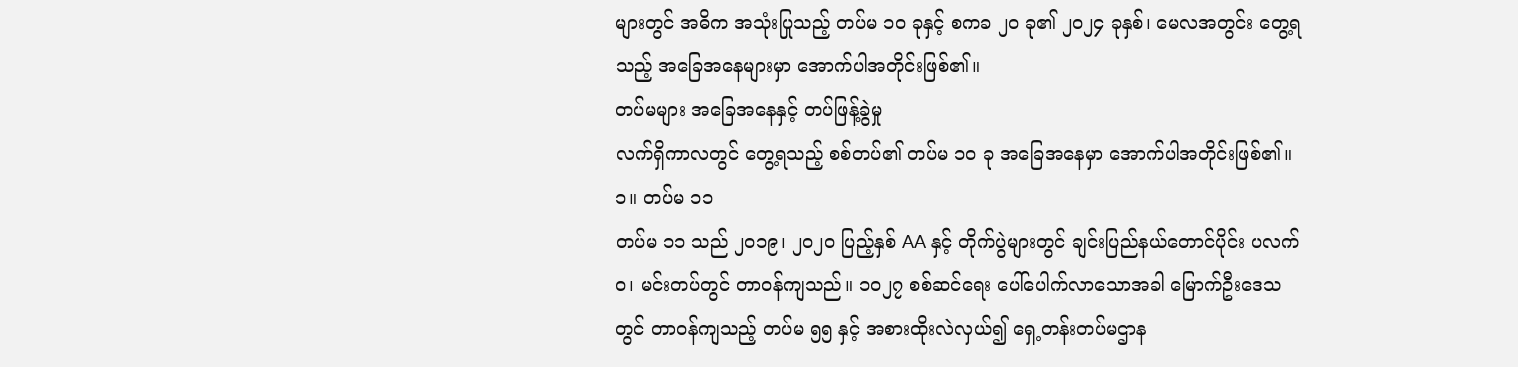များတွင် အဓိက အသုံးပြုသည့် တပ်မ ၁၀ ခုနှင့် စကခ ၂၀ ခု၏ ၂၀၂၄ ခုနှစ်၊ မေလအတွင်း တွေ့ရသည့် အခြေအနေများမှာ အောက်ပါအတိုင်းဖြစ်၏။
တပ်မများ အခြေအနေနှင့် တပ်ဖြန့်ခွဲမှု
လက်ရှိကာလတွင် တွေ့ရသည့် စစ်တပ်၏ တပ်မ ၁၀ ခု အခြေအနေမှာ အောက်ပါအတိုင်းဖြစ်၏။
၁။ တပ်မ ၁၁
တပ်မ ၁၁ သည် ၂၀၁၉၊ ၂၀၂၀ ပြည့်နှစ် AA နှင့် တိုက်ပွဲများတွင် ချင်းပြည်နယ်တောင်ပိုင်း ပလက်ဝ၊ မင်းတပ်တွင် တာဝန်ကျသည်။ ၁၀၂၇ စစ်ဆင်ရေး ပေါ်ပေါက်လာသောအခါ မြောက်ဦးဒေသတွင် တာဝန်ကျသည့် တပ်မ ၅၅ နှင့် အစားထိုးလဲလှယ်၍ ရှေ့တန်းတပ်မဌာန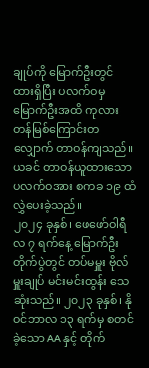ချုပ်ကို မြောက်ဦးတွင် ထားရှိပြီး ပလက်ဝမှ မြောက်ဦးအထိ ကုလားတန်မြစ်ကြောင်းတလျှောက် တာဝန်ကျသည်။ ယခင် တာဝန်ယူထားသော ပလက်ဝအား စကခ ၁၉ ထံ လွှဲပေးခဲ့သည်။
၂၀၂၄ ခုနှစ်၊ ဖေဖော်ဝါရီလ ၇ ရက်နေ့ မြောက်ဦးတိုက်ပွဲတွင် တပ်မမှူး ဗိုလ်မှူးချုပ် မင်းမင်းထွန်း သေဆုံးသည်။ ၂၀၂၃ ခုနှစ်၊ နိုဝင်ဘာလ ၁၃ ရက်မှ စတင်ခဲ့သော AA နှင့် တိုက်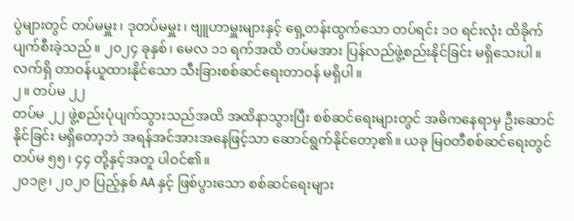ပွဲများတွင် တပ်မမှူး၊ ဒုတပ်မမှူး၊ ဗျူဟာမှူးများနှင့် ရှေ့တန်းထွက်သော တပ်ရင်း ၁၀ ရင်းလုံး ထိခိုက်ပျက်စီးခဲ့သည်။ ၂၀၂၄ ခုနှစ်၊ မေလ ၁၁ ရက်အထိ တပ်မအား ပြန်လည်ဖွဲ့စည်းနိုင်ခြင်း မရှိသေးပါ။ လက်ရှိ တာဝန်ယူထားနိုင်သော သီးခြားစစ်ဆင်ရေးတာဝန် မရှိပါ။
၂။ တပ်မ ၂၂
တပ်မ ၂၂ ဖွဲ့စည်းပုံပျက်သွားသည်အထိ အထိနာသွားပြီး စစ်ဆင်ရေးများတွင် အဓိကနေရာမှ ဦးဆောင်နိုင်ခြင်း မရှိတော့ဘဲ အရန်အင်အားအနေဖြင့်သာ ဆောင်ရွက်နိုင်တော့၏။ ယခု မြဝတီစစ်ဆင်ရေးတွင် တပ်မ ၅၅၊ ၄၄ တို့နှင့်အတူ ပါဝင်၏။
၂၀၁၉၊ ၂၀၂၀ ပြည့်နှစ် AA နှင့် ဖြစ်ပွားသော စစ်ဆင်ရေးများ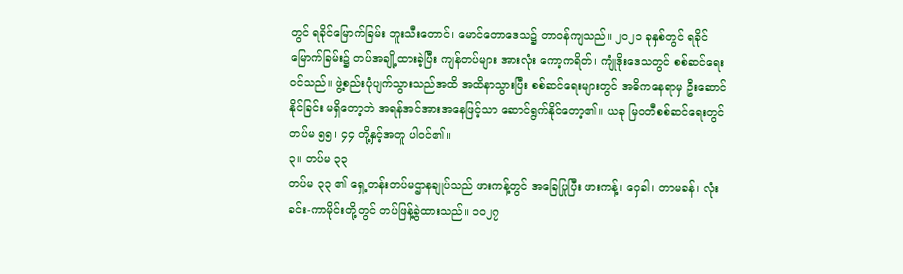တွင် ရခိုင်မြောက်ခြမ်း ဘူးသီးတောင်၊ မောင်တောဒေသ၌ တာဝန်ကျသည်။ ၂၀၂၁ ခုနှစ်တွင် ရခိုင်မြောက်ခြမ်း၌ တပ်အချို့ထားခဲ့ပြီး ကျန်တပ်များ အားလုံး ကော့ကရိတ်၊ ကျုံဒိုးဒေသတွင် စစ်ဆင်ရေးဝင်သည်။ ဖွဲ့စည်းပုံပျက်သွားသည်အထိ အထိနာသွားပြီး စစ်ဆင်ရေးများတွင် အဓိကနေရာမှ ဦးဆောင်နိုင်ခြင်း မရှိတော့ဘဲ အရန်အင်အားအနေဖြင့်သာ ဆောင်ရွက်နိုင်တော့၏။ ယခု မြဝတီစစ်ဆင်ရေးတွင် တပ်မ ၅၅၊ ၄၄ တို့နှင့်အတူ ပါဝင်၏။
၃။ တပ်မ ၃၃
တပ်မ ၃၃ ၏ ရှေ့တန်းတပ်မဌာနချုပ်သည် ဖားကန့်တွင် အခြေပြုပြီး ဖားကန့်၊ ဝှေခါ၊ တာမခန်၊ လုံးခင်း-ကာမိုင်းတို့တွင် တပ်ဖြန့်ခွဲထားသည်။ ၁၀၂၇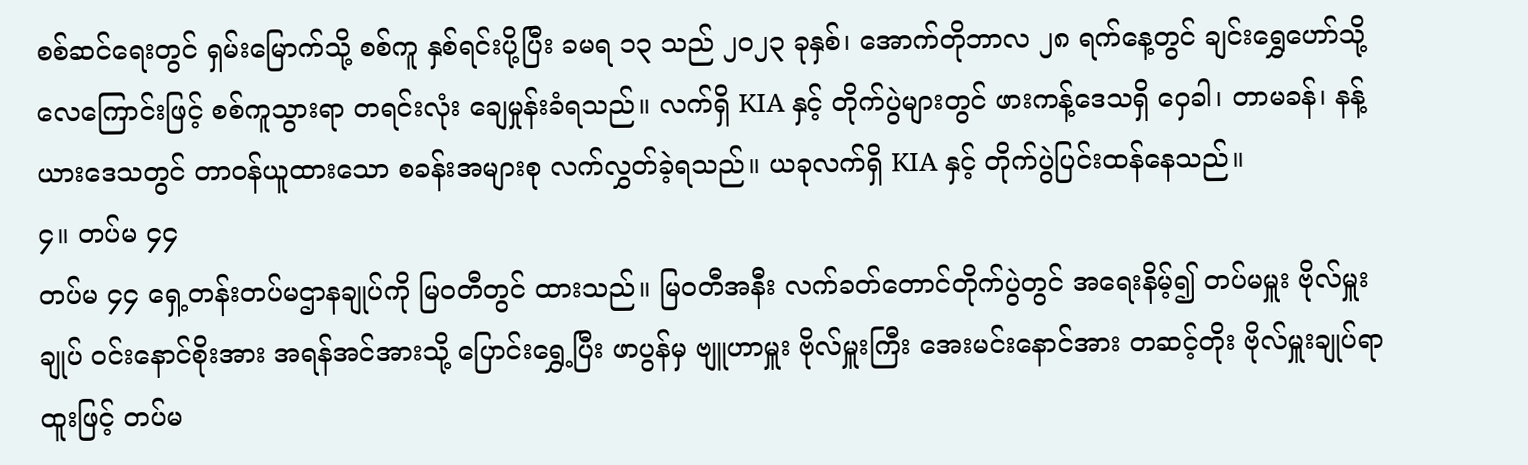စစ်ဆင်ရေးတွင် ရှမ်းမြောက်သို့ စစ်ကူ နှစ်ရင်းပို့ပြီး ခမရ ၁၃ သည် ၂၀၂၃ ခုနှစ်၊ အောက်တိုဘာလ ၂၈ ရက်နေ့တွင် ချင်းရွှေဟော်သို့ လေကြောင်းဖြင့် စစ်ကူသွားရာ တရင်းလုံး ချေမှုန်းခံရသည်။ လက်ရှိ KIA နှင့် တိုက်ပွဲများတွင် ဖားကန့်ဒေသရှိ ဝှေခါ၊ တာမခန်၊ နန့်ယားဒေသတွင် တာဝန်ယူထားသော စခန်းအများစု လက်လွှတ်ခဲ့ရသည်။ ယခုလက်ရှိ KIA နှင့် တိုက်ပွဲပြင်းထန်နေသည်။
၄။ တပ်မ ၄၄
တပ်မ ၄၄ ရှေ့တန်းတပ်မဌာနချုပ်ကို မြဝတီတွင် ထားသည်။ မြဝတီအနီး လက်ခတ်တောင်တိုက်ပွဲတွင် အရေးနိမ့်၍ တပ်မမှူး ဗိုလ်မှူးချုပ် ဝင်းနောင်စိုးအား အရန်အင်အားသို့ ပြောင်းရွှေ့ပြီး ဖာပွန်မှ ဗျူဟာမှူး ဗိုလ်မှူးကြီး အေးမင်းနောင်အား တဆင့်တိုး ဗိုလ်မှူးချုပ်ရာထူးဖြင့် တပ်မ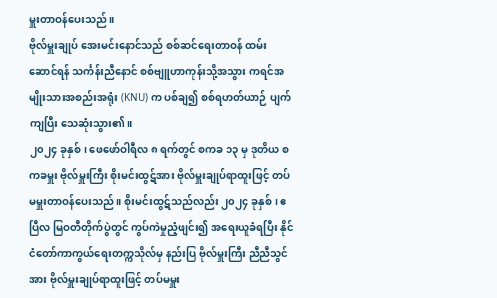မှူးတာဝန်ပေးသည်။
ဗိုလ်မှူးချုပ် အေးမင်းနောင်သည် စစ်ဆင်ရေးတာဝန် ထမ်းဆောင်ရန် သင်္ကန်းညီနောင် စစ်ဗျူဟာကုန်းသို့အသွား ကရင်အမျိုးသားအစည်းအရုံး (KNU) က ပစ်ချ၍ စစ်ရဟတ်ယာဉ် ပျက်ကျပြီး သေဆုံးသွား၏။
၂၀၂၄ ခုနှစ်၊ ဖေဖော်ဝါရီလ ၈ ရက်တွင် စကခ ၁၃ မှ ဒုတိယ စကခမှူး ဗိုလ်မှူးကြီး စိုးမင်းထွဋ်အား ဗိုလ်မှူးချုပ်ရာထူးဖြင့် တပ်မမှူးတာဝန်ပေးသည်။ စိုးမင်းထွဋ်သည်လည်း ၂၀၂၄ ခုနှစ်၊ ဧပြီလ မြဝတီတိုက်ပွဲတွင် ကွပ်ကဲမှုညံ့ဖျင်း၍ အရေးယူခံရပြီး နိုင်ငံတော်ကာကွယ်ရေးတက္ကသိုလ်မှ နည်းပြ ဗိုလ်မှူးကြီး ညီညီသွင်အား ဗိုလ်မှူးချုပ်ရာထူးဖြင့် တပ်မမှူး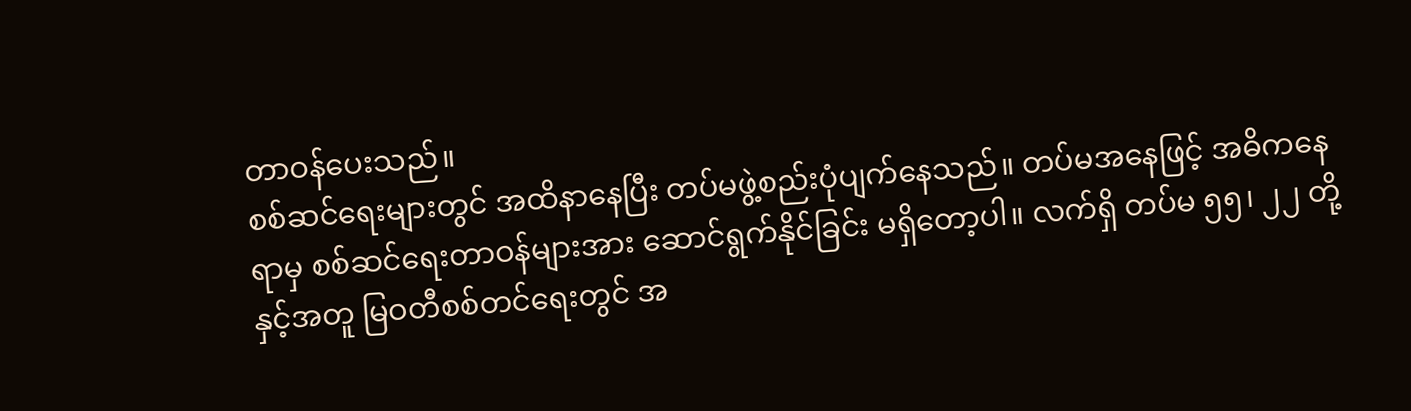တာဝန်ပေးသည်။
စစ်ဆင်ရေးများတွင် အထိနာနေပြီး တပ်မဖွဲ့စည်းပုံပျက်နေသည်။ တပ်မအနေဖြင့် အဓိကနေရာမှ စစ်ဆင်ရေးတာဝန်များအား ဆောင်ရွက်နိုင်ခြင်း မရှိတော့ပါ။ လက်ရှိ တပ်မ ၅၅၊ ၂၂ တို့နှင့်အတူ မြဝတီစစ်တင်ရေးတွင် အ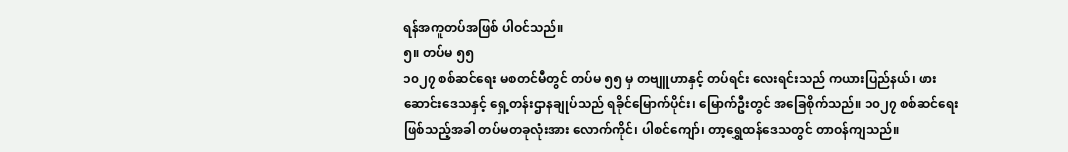ရန်အကူတပ်အဖြစ် ပါဝင်သည်။
၅။ တပ်မ ၅၅
၁၀၂၇ စစ်ဆင်ရေး မစတင်မီတွင် တပ်မ ၅၅ မှ တဗျူဟာနှင့် တပ်ရင်း လေးရင်းသည် ကယားပြည်နယ်၊ ဖားဆောင်းဒေသနှင့် ရှေ့တန်းဌာနချုပ်သည် ရခိုင်မြောက်ပိုင်း၊ မြောက်ဦးတွင် အခြေစိုက်သည်။ ၁၀၂၇ စစ်ဆင်ရေးဖြစ်သည့်အခါ တပ်မတခုလုံးအား လောက်ကိုင်၊ ပါစင်ကျော်၊ တာ့ရွှေထန်ဒေသတွင် တာဝန်ကျသည်။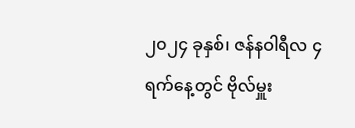၂၀၂၄ ခုနှစ်၊ ဇန်နဝါရီလ ၄ ရက်နေ့တွင် ဗိုလ်မှူး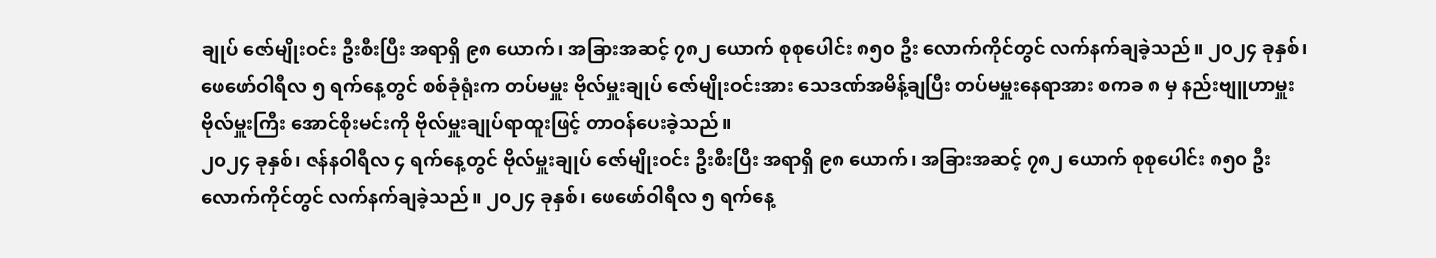ချုပ် ဇော်မျိုးဝင်း ဦးစီးပြီး အရာရှိ ၉၈ ယောက်၊ အခြားအဆင့် ၇၈၂ ယောက် စုစုပေါင်း ၈၅၀ ဦး လောက်ကိုင်တွင် လက်နက်ချခဲ့သည်။ ၂၀၂၄ ခုနှစ်၊ ဖေဖော်ဝါရီလ ၅ ရက်နေ့တွင် စစ်ခုံရုံးက တပ်မမှူး ဗိုလ်မှူးချုပ် ဇော်မျိုးဝင်းအား သေဒဏ်အမိန့်ချပြီး တပ်မမှူးနေရာအား စကခ ၈ မှ နည်းဗျူဟာမှူး ဗိုလ်မှူးကြီး အောင်စိုးမင်းကို ဗိုလ်မှူးချုပ်ရာထူးဖြင့် တာဝန်ပေးခဲ့သည်။
၂၀၂၄ ခုနှစ်၊ ဇန်နဝါရီလ ၄ ရက်နေ့တွင် ဗိုလ်မှူးချုပ် ဇော်မျိုးဝင်း ဦးစီးပြီး အရာရှိ ၉၈ ယောက်၊ အခြားအဆင့် ၇၈၂ ယောက် စုစုပေါင်း ၈၅၀ ဦး လောက်ကိုင်တွင် လက်နက်ချခဲ့သည်။ ၂၀၂၄ ခုနှစ်၊ ဖေဖော်ဝါရီလ ၅ ရက်နေ့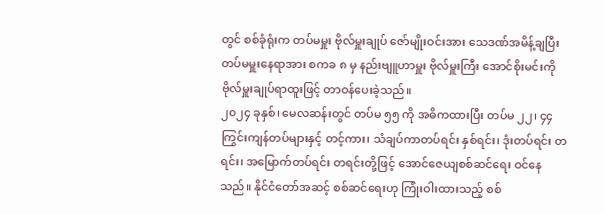တွင် စစ်ခုံရုံးက တပ်မမှူး ဗိုလ်မှူးချုပ် ဇော်မျိုးဝင်းအား သေဒဏ်အမိန့်ချပြီး တပ်မမှူးနေရာအား စကခ ၈ မှ နည်းဗျူဟာမှူး ဗိုလ်မှူးကြီး အောင်စိုးမင်းကို ဗိုလ်မှူးချုပ်ရာထူးဖြင့် တာဝန်ပေးခဲ့သည်။
၂၀၂၄ ခုနှစ်၊ မေလဆန်းတွင် တပ်မ ၅၅ ကို အဓိကထားပြီး တပ်မ ၂၂၊ ၄၄ ကြွင်းကျန်တပ်များနှင့် တင့်ကား၊ သံချပ်ကာတပ်ရင်း နှစ်ရင်း၊ ဒုံးတပ်ရင်း တရင်း၊ အမြောက်တပ်ရင်း တရင်းတို့ဖြင့် အောင်ဇေယျစစ်ဆင်ရေး ဝင်နေသည်။ နိုင်ငံတော်အဆင့် စစ်ဆင်ရေးဟု ကြုံးဝါးထားသည့် စစ်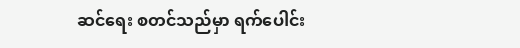ဆင်ရေး စတင်သည်မှာ ရက်ပေါင်း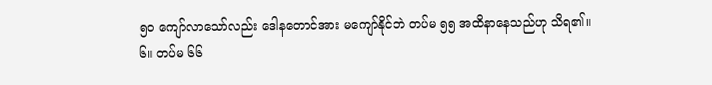၅၀ ကျော်လာသော်လည်း ဒေါနတောင်အား မကျော်နိုင်ဘဲ တပ်မ ၅၅ အထိနာနေသည်ဟု သိရ၏။
၆။ တပ်မ ၆၆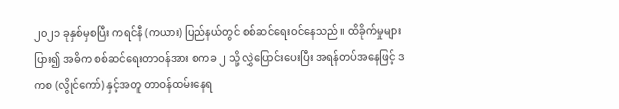၂၀၂၁ ခုနှစ်မှစပြီး ကရင်နီ (ကယား) ပြည်နယ်တွင် စစ်ဆင်ရေးဝင်နေသည်။ ထိခိုက်မှုများပြား၍ အဓိက စစ်ဆင်ရေးတာဝန်အား စကခ ၂ သို့ လွှဲပြောင်းပေးပြီး အရန်တပ်အနေဖြင့် ဒကစ (လွိုင်ကော်) နှင့်အတူ တာဝန်ထမ်းနေရ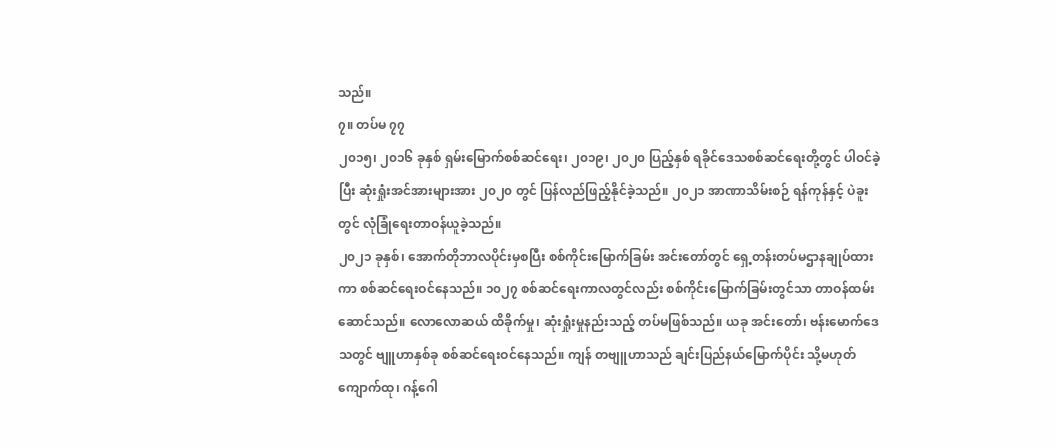သည်။
၇။ တပ်မ ၇၇
၂၀၁၅၊ ၂၀၁၆ ခုနှစ် ရှမ်းမြောက်စစ်ဆင်ရေး၊ ၂၀၁၉၊ ၂၀၂၀ ပြည့်နှစ် ရခိုင်ဒေသစစ်ဆင်ရေးတို့တွင် ပါဝင်ခဲ့ပြီး ဆုံးရှုံးအင်အားများအား ၂၀၂၀ တွင် ပြန်လည်ဖြည့်နိုင်ခဲ့သည်။ ၂၀၂၁ အာဏာသိမ်းစဉ် ရန်ကုန်နှင့် ပဲခူးတွင် လုံခြုံရေးတာဝန်ယူခဲ့သည်။
၂၀၂၁ ခုနှစ်၊ အောက်တိုဘာလပိုင်းမှစပြီး စစ်ကိုင်းမြောက်ခြမ်း အင်းတော်တွင် ရှေ့တန်းတပ်မဌာနချုပ်ထားကာ စစ်ဆင်ရေးဝင်နေသည်။ ၁၀၂၇ စစ်ဆင်ရေးကာလတွင်လည်း စစ်ကိုင်းမြောက်ခြမ်းတွင်သာ တာဝန်ထမ်းဆောင်သည်။ လောလောဆယ် ထိခိုက်မှု၊ ဆုံးရှုံးမှုနည်းသည့် တပ်မဖြစ်သည်။ ယခု အင်းတော်၊ ဗန်းမောက်ဒေသတွင် ဗျူဟာနှစ်ခု စစ်ဆင်ရေးဝင်နေသည်။ ကျန် တဗျူဟာသည် ချင်းပြည်နယ်မြောက်ပိုင်း သို့မဟုတ် ကျောက်ထု၊ ဂန့်ဂေါ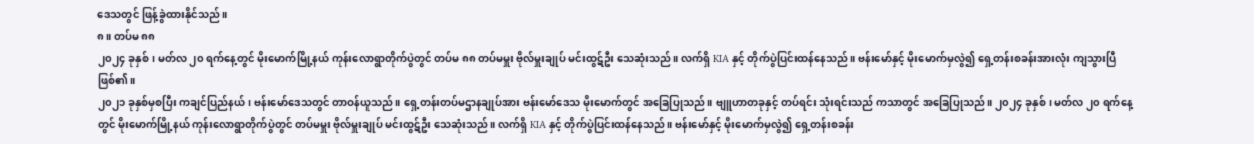ဒေသတွင် ဖြန့်ခွဲထားနိုင်သည်။
၈။ တပ်မ ၈၈
၂၀၂၄ ခုနှစ်၊ မတ်လ ၂၀ ရက်နေ့တွင် မိုးမောက်မြို့နယ် ကုန်းလောရွာတိုက်ပွဲတွင် တပ်မ ၈၈ တပ်မမှူး ဗိုလ်မှူးချုပ် မင်းထွဋ်ဦး သေဆုံးသည်။ လက်ရှိ KIA နှင့် တိုက်ပွဲပြင်းထန်နေသည်။ ဗန်းမော်နှင့် မိုးမောက်မှလွဲ၍ ရှေ့တန်းစခန်းအားလုံး ကျသွားပြီဖြစ်၏။
၂၀၂၁ ခုနှစ်မှစပြီး ကချင်ပြည်နယ်၊ ဗန်းမော်ဒေသတွင် တာဝန်ယူသည်။ ရှေ့တန်းတပ်မဌာနချုပ်အား ဗန်းမော်ဒေသ မိုးမောက်တွင် အခြေပြုသည်။ ဗျူဟာတခုနှင့် တပ်ရင်း သုံးရင်းသည် ကသာတွင် အခြေပြုသည်။ ၂၀၂၄ ခုနှစ်၊ မတ်လ ၂၀ ရက်နေ့တွင် မိုးမောက်မြို့နယ် ကုန်းလောရွာတိုက်ပွဲတွင် တပ်မမှူး ဗိုလ်မှူးချုပ် မင်းထွဋ်ဦး သေဆုံးသည်။ လက်ရှိ KIA နှင့် တိုက်ပွဲပြင်းထန်နေသည်။ ဗန်းမော်နှင့် မိုးမောက်မှလွဲ၍ ရှေ့တန်းစခန်း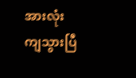အားလုံး ကျသွားပြီ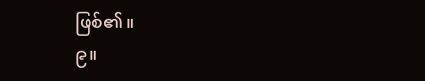ဖြစ်၏။
၉။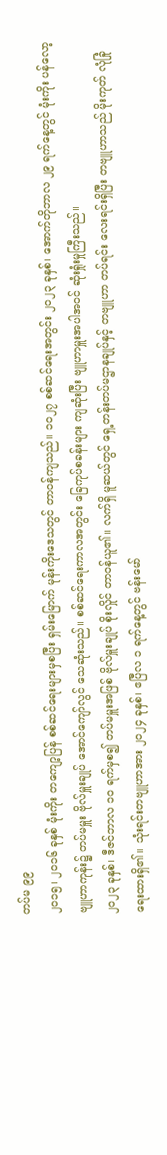တပ်မ ၉၉
၂၀၁၅၊ ၂၀၁၆ ခုနှစ် မုံးကိုး တကျော့ပြန် စစ်ဆင်ရေးများမှစပြီး ရှမ်းမြောက် မုန်းကိုးဒေသတွင် တာဝန်ကျသည်။ ၁၀၂၇ စစ်ဆင်ရေးအတွင်း ၂၀၂၃ ခုနှစ်၊ အောက်တိုဘာလ ၂၉ ရက်နေ့တွင် မုံးကိုး ပန်လော့ဗျူဟာကုန်း၌ တပ်မမှူး ဗိုလ်မှူးချုပ် အောင်ကျော်လွင် သေဆုံးသည်။ စစ်ဆင်ရေးကာလအတွင်း ခြေကုပ်စခန်းများ ကျဆုံးပြီး ဗျူဟာမှူးအပါအဝင် ဆုံးရှုံးမှုကြီးသည်။
၂၀၂၃ ခုနှစ်၊ ဒီဇင်ဘာလ ၁၀ ရက်မှစ၍ တပ်မမှူးအဖြစ် ဗိုလ်မှူးချုပ် စိုးလှိုင် တာဝန်ယူ၏။ လက်ရှိ မူဆယ်တွင် ရှေ့တန်းတပ်မဌာနချုပ်နှင့် တဗျူဟာ တပ်ရင်း လေးရင်းရှိပြီး တဗျူဟာသည် မိုးကုတ် လုံခြုံရေးထားရှိ၏။ သုံးရင်းတဗျူဟာအား ၂၀၂၄ ခုနှစ်၊ ဧပြီလ ၁ ရက်နေ့တွင် ဗန်းမော်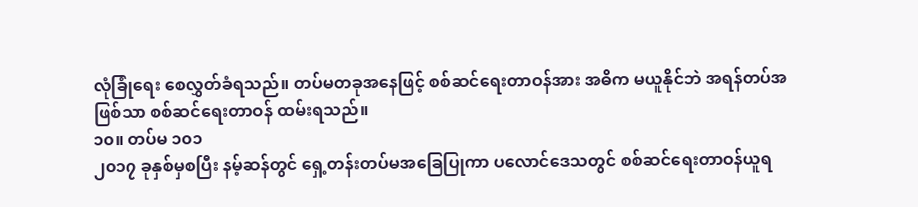လုံခြုံရေး စေလွှတ်ခံရသည်။ တပ်မတခုအနေဖြင့် စစ်ဆင်ရေးတာဝန်အား အဓိက မယူနိုင်ဘဲ အရန်တပ်အဖြစ်သာ စစ်ဆင်ရေးတာဝန် ထမ်းရသည်။
၁၀။ တပ်မ ၁၀၁
၂၀၁၇ ခုနှစ်မှစပြီး နမ့်ဆန်တွင် ရှေ့တန်းတပ်မအခြေပြုကာ ပလောင်ဒေသတွင် စစ်ဆင်ရေးတာဝန်ယူရ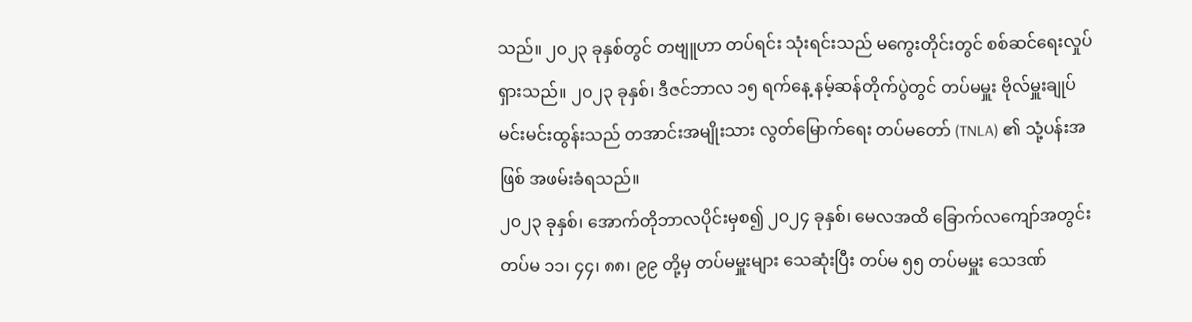သည်။ ၂၀၂၃ ခုနှစ်တွင် တဗျူဟာ တပ်ရင်း သုံးရင်းသည် မကွေးတိုင်းတွင် စစ်ဆင်ရေးလှုပ်ရှားသည်။ ၂၀၂၃ ခုနှစ်၊ ဒီဇင်ဘာလ ၁၅ ရက်နေ့ နမ့်ဆန်တိုက်ပွဲတွင် တပ်မမှူး ဗိုလ်မှူးချုပ် မင်းမင်းထွန်းသည် တအာင်းအမျိုးသား လွတ်မြောက်ရေး တပ်မတော် (TNLA) ၏ သုံ့ပန်းအဖြစ် အဖမ်းခံရသည်။
၂၀၂၃ ခုနှစ်၊ အောက်တိုဘာလပိုင်းမှစ၍ ၂၀၂၄ ခုနှစ်၊ မေလအထိ ခြောက်လကျော်အတွင်း တပ်မ ၁၁၊ ၄၄၊ ၈၈၊ ၉၉ တို့မှ တပ်မမှူးများ သေဆုံးပြီး တပ်မ ၅၅ တပ်မမှူး သေဒဏ်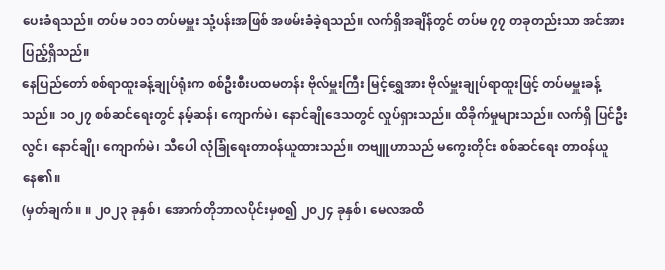ပေးခံရသည်။ တပ်မ ၁၀၁ တပ်မမှူး သုံ့ပန်းအဖြစ် အဖမ်းခံခဲ့ရသည်။ လက်ရှိအချိန်တွင် တပ်မ ၇၇ တခုတည်းသာ အင်အားပြည့်ရှိသည်။
နေပြည်တော် စစ်ရာထူးခန့်ချုပ်ရုံးက စစ်ဦးစီးပထမတန်း ဗိုလ်မှူးကြီး မြင့်ရွှေအား ဗိုလ်မှူးချုပ်ရာထူးဖြင့် တပ်မမှူးခန့်သည်။ ၁၀၂၇ စစ်ဆင်ရေးတွင် နမ့်ဆန်၊ ကျောက်မဲ၊ နောင်ချိုဒေသတွင် လှုပ်ရှားသည်။ ထိခိုက်မှုများသည်။ လက်ရှိ ပြင်ဦးလွင်၊ နောင်ချို၊ ကျောက်မဲ၊ သီပေါ လုံခြုံရေးတာဝန်ယူထားသည်။ တဗျူဟာသည် မကွေးတိုင်း စစ်ဆင်ရေး တာဝန်ယူနေ၏။
(မှတ်ချက်။ ။ ၂၀၂၃ ခုနှစ်၊ အောက်တိုဘာလပိုင်းမှစ၍ ၂၀၂၄ ခုနှစ်၊ မေလအထိ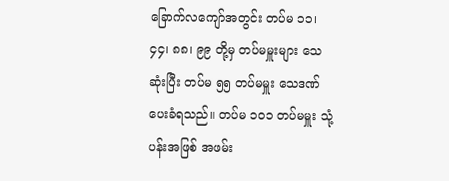ခြောက်လကျော်အတွင်း တပ်မ ၁၁၊ ၄၄၊ ၈၈၊ ၉၉ တို့မှ တပ်မမှူးများ သေဆုံးပြီး တပ်မ ၅၅ တပ်မမှူး သေဒဏ်ပေးခံရသည်။ တပ်မ ၁၀၁ တပ်မမှူး သုံ့ပန်းအဖြစ် အဖမ်း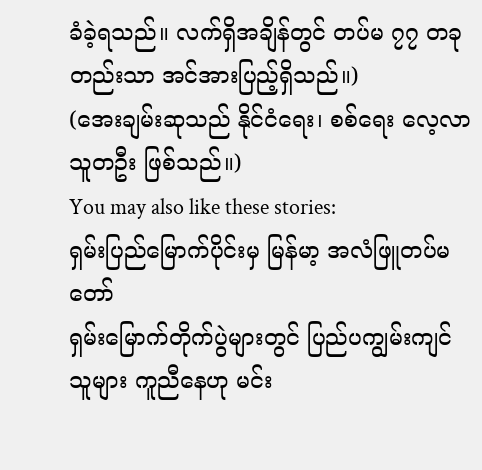ခံခဲ့ရသည်။ လက်ရှိအချိန်တွင် တပ်မ ၇၇ တခုတည်းသာ အင်အားပြည့်ရှိသည်။)
(အေးချမ်းဆုသည် နိုင်ငံရေး၊ စစ်ရေး လေ့လာသူတဦး ဖြစ်သည်။)
You may also like these stories:
ရှမ်းပြည်မြောက်ပိုင်းမှ မြန်မာ့ အလံဖြူတပ်မတော်
ရှမ်းမြောက်တိုက်ပွဲများတွင် ပြည်ပကျွမ်းကျင်သူများ ကူညီနေဟု မင်း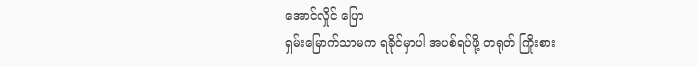အောင်လှိုင် ပြော
ရှမ်းမြောက်သာမက ရခိုင်မှာပါ အပစ်ရပ်ဖို့ တရုတ် ကြိုးစား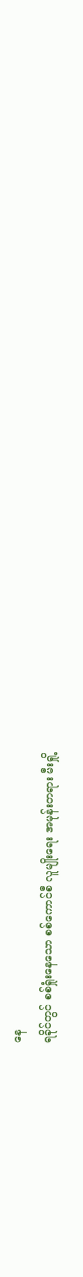နေ
ရခိုင်တွင် စစ်ရှုံးနေသော စစ်ကောင်စီ လူမျိုးရေး အမုန်းတရား မီးရှို့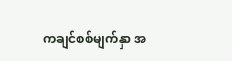ကချင်စစ်မျက်နှာ အ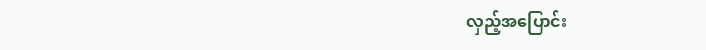လှည့်အပြောင်း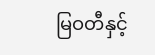မြဝတီနှင့်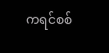ကရင်စစ်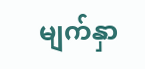မျက်နှာ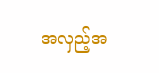အလှည့်အ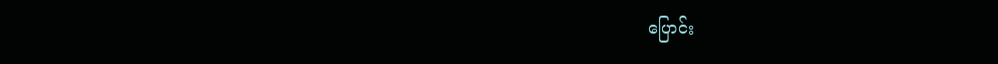ပြောင်း